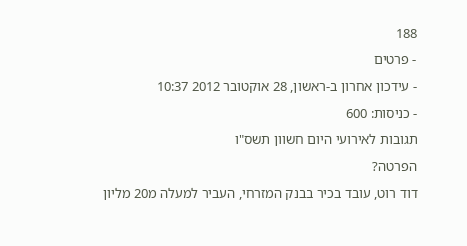188
- פרטים
- עידכון אחרון ב-ראשון, 28 אוקטובר 2012 10:37
- כניסות: 600
תגובות לאירועי היום חשוון תשס"ו
הפרטה?
דוד רוט, עובד בכיר בבנק המזרחי, העביר למעלה מ20 מליון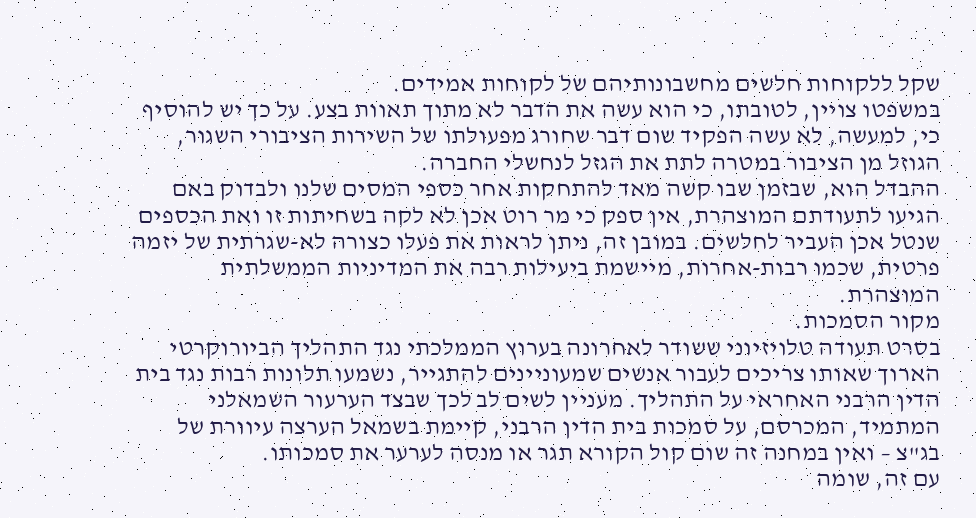שקל ללקוחות חלשים מחשבונותיהם של לקוחות אמידים.
במשפטו צויין, לטובתו, כי הוא עשה את הדבר לא מתוך תאוות בצע. על כך יש להוסיף כי, למעשה, לא עשה הפקיד שום דבר שחורג מפעולתו של השירות הציבורי השגור, הגוזל מן הציבור במטרה לתת את הגזל לנחשלי החברה.
ההבדל הוא, שבזמן שבו קשה מאד להתחקות אחר כספי המסים שלנו ולבדוק באם הגיעו לתעודתם המוצהרת, אין ספק כי מר רוט אכן לא לקה בשחיתות זו ואת הכספים שנטל אכן העביר לחלשים. במובן זה, ניתן לראות את פעלו כצורה לא-שגרתית של יזמה פרטית, שכמו רבות-אחרות, מיישמת ביעילות רבה את המדיניות הממשלתית המוצהרת.
מקור הסמכות.
בסרט תעודה טלויזיוני ששודר לאחרונה בערוץ הממלכתי נגד התהליך הביורוקרטי הארוך שאותו צריכים לעבור אנשים שמעוניינים להתגייר, נשמעו תלונות רבות נגד בית הדין הרבני האחראי על התהליך. מעניין לשים לב לכך שבצד הערעור השמאלני המתמיד, המכרסם, על סמכות בית הדין הרבני, קיימת בשמאל הערצה עיוורת של בג"צ – ואין במחנה זה שום קול הקורא תגר או מנסה לערער את סמכותו.
עם זה, שומה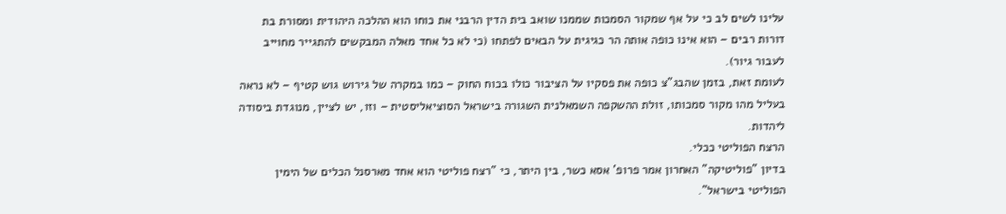עלינו לשים לב כי על אף שמקור הסמכות שממנו שואב בית הדין הרבני את כוחו הוא ההלכה היהודית ומסורת בת דורות רבים – הוא אינו כופה אותה הר כגיגית על הבאים לפתחו (כי לא כל אחד מאלה המבקשים להתגייר מחוייב לעבור גיור).
לעומת זאת, בזמן שהבג"צ כופה את פסקיו על הציבור כולו בכוח החוק – כמו במקרה של גירוש גוש קטיף – לא נראה בעליל מהו מקור סמכותו, זולת ההשקפה השמאלנית השגורה בישראל הסוציאליסטית – וזו, יש לציין, מנוגדת ביסודה ליהדות.
הרצח הפוליטי ככלי.
בדיון "פוליטיקה" האחרון אמר פרופ' אסא כשר, בין היתר, כי "רצח פוליטי הוא אחד מארסנל הכלים של הימין הפוליטי בישראל".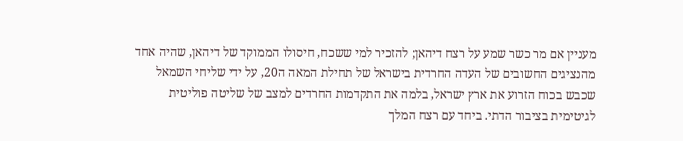מעניין אם מר כשר שמע על רצח דיהאן; להזכיר למי ששכח, חיסולו הממוקד של דיהאן, שהיה אחד מהנציגים החשובים של העדה החרדית בישראל של תחילת המאה ה20, על ידי שליחי השמאל שכבש בכוח הזרוע את ארץ ישראל, בלמה את התקדמות החרדים למצב של שליטה פוליטית לגיטימית בציבור הדתי. ביחד עם רצח המלך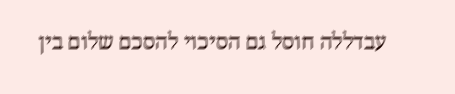עבדללה חוסל גם הסיכוי להסכם שלום בין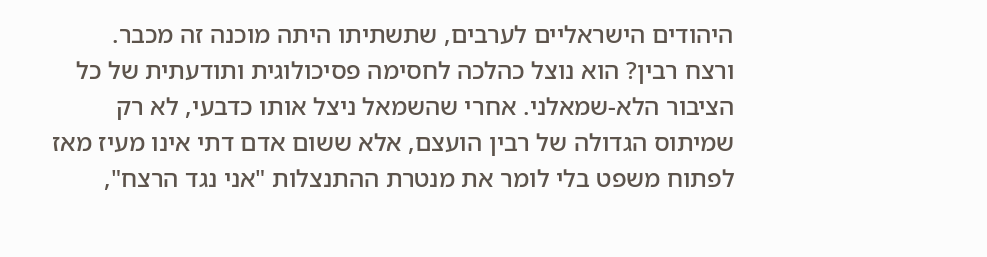היהודים הישראליים לערבים, שתשתיתו היתה מוכנה זה מכבר.
ורצח רבין? הוא נוצל כהלכה לחסימה פסיכולוגית ותודעתית של כל הציבור הלא-שמאלני. אחרי שהשמאל ניצל אותו כדבעי, לא רק שמיתוס הגדולה של רבין הועצם, אלא ששום אדם דתי אינו מעיז מאז לפתוח משפט בלי לומר את מנטרת ההתנצלות "אני נגד הרצח",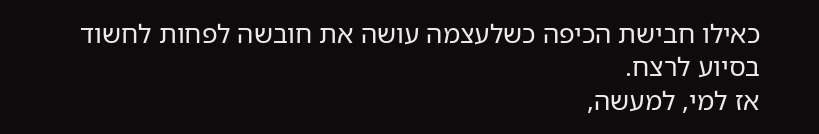כאילו חבישת הכיפה כשלעצמה עושה את חובשה לפחות לחשוד בסיוע לרצח.
אז למי, למעשה,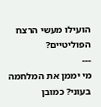הועילו מעשי הרצח הפוליטיים?
---
מי יממן את המלחמה בעוני? כמובן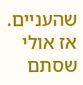שהעניים. אז אולי שסתם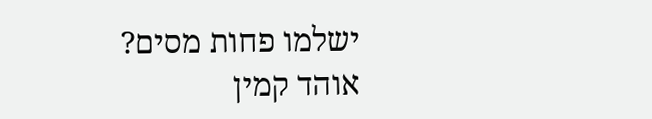ישלמו פחות מסים?
אוהד קמין